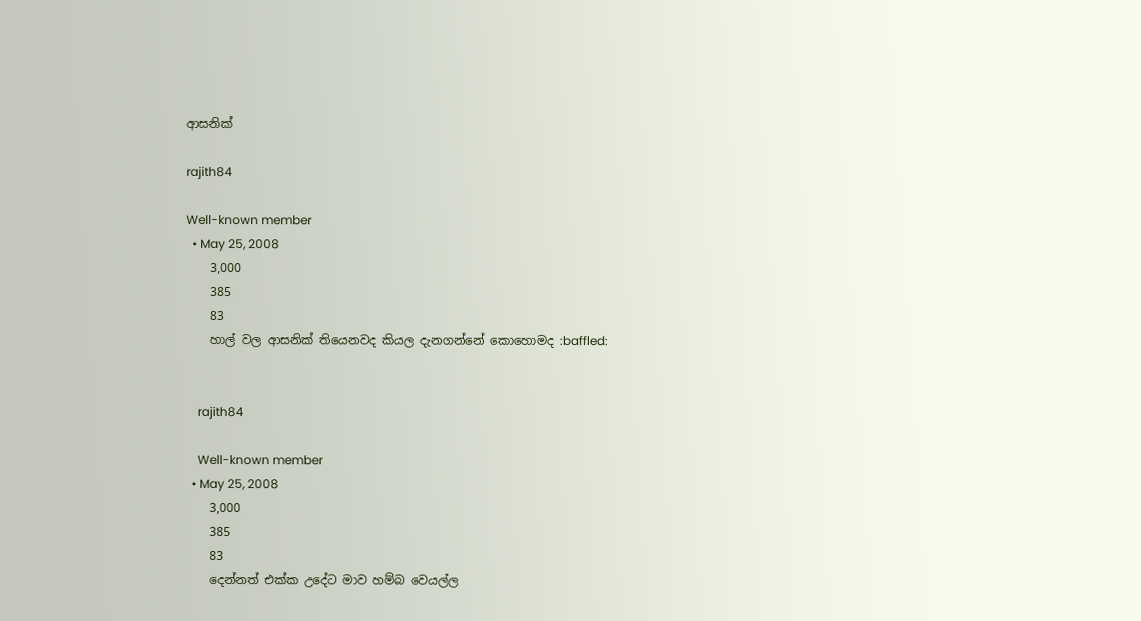ආසනික්

rajith84

Well-known member
  • May 25, 2008
    3,000
    385
    83
    හාල් වල ආසනික් තියෙනවද කියල දැනගන්නේ කොහොමද :baffled:


    rajith84

    Well-known member
  • May 25, 2008
    3,000
    385
    83
    දෙන්නත් එක්ක උදේට මාව හම්බ වෙයල්ල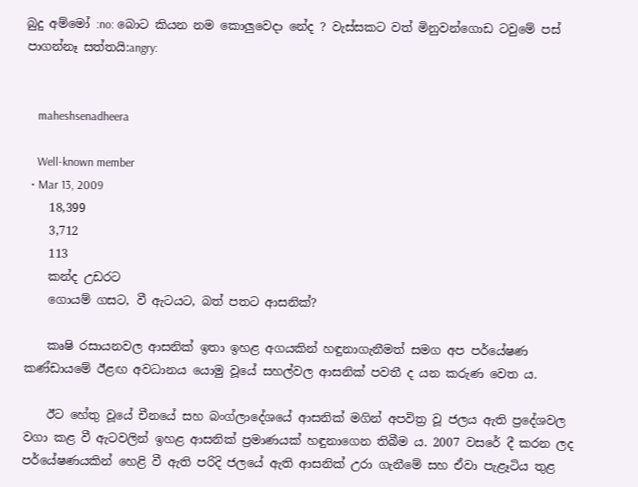බුදු අම්මෝ :no: බොට කියන නම කොලුවෙදා නේද ? වැස්සකට වත් මිනුවන්ගොඩ ටවුමේ පස් පාගන්නෑ සත්තයි:angry:


    maheshsenadheera

    Well-known member
  • Mar 13, 2009
    18,399
    3,712
    113
    කන්ද උඩරට
    ගොයම් ගසට, වී ඇටයට, බත් පතට ආසනික්‌?

    කෘෂි රසායනවල ආසනික්‌ ඉතා ඉහළ අගයකින් හඳුනාගැනීමත් සමග අප පර්යේෂණ කණ්‌ඩායමේ ඊළඟ අවධානය යොමු වූයේ සහල්වල ආසනික්‌ පවතී ද යන කරුණ වෙත ය.

    ඊට හේතු වූයේ චීනයේ සහ බංග්ලාදේශයේ ආසනික්‌ මගින් අපවිත්‍ර වූ ජලය ඇති ප්‍රදේශවල වගා කළ වී ඇටවලින් ඉහළ ආසනික්‌ ප්‍රමාණයක්‌ හඳුනාගෙන තිබීම ය. 2007 වසරේ දී කරන ලද පර්යේෂණයකින් හෙළි වී ඇති පරිදි ජලයේ ඇති ආසනික්‌ උරා ගැනීමේ සහ ඒවා පැළෑටිය තුළ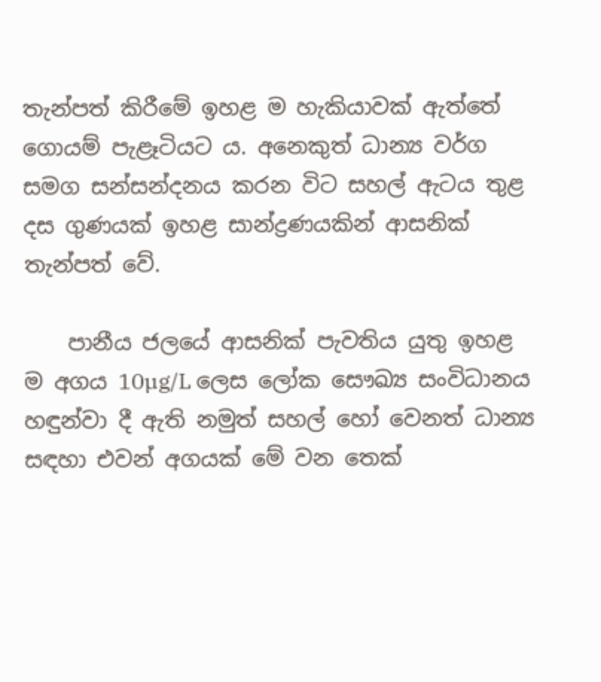තැන්පත් කිරීමේ ඉහළ ම හැකියාවක්‌ ඇත්තේ ගොයම් පැළෑටියට ය. අනෙකුත් ධාන්‍ය වර්ග සමග සන්සන්දනය කරන විට සහල් ඇටය තුළ දස ගුණයක්‌ ඉහළ සාන්ද්‍රණයකින් ආසනික්‌ තැන්පත් වේ.

    පානීය ජලයේ ආසනික්‌ පැවතිය යුතු ඉහළ ම අගය 10µg/L ලෙස ලෝක සෞඛ්‍ය සංවිධානය හඳුන්වා දී ඇති නමුත් සහල් හෝ වෙනත් ධාන්‍ය සඳහා එවන් අගයක්‌ මේ වන තෙක්‌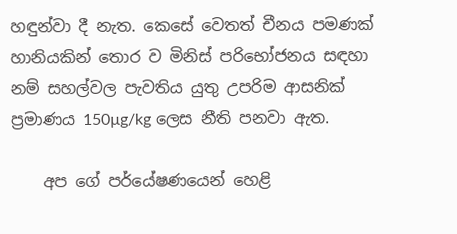හඳුන්වා දී නැත. කෙසේ වෙතත් චීනය පමණක්‌ හානියකින් තොර ව මිනිස්‌ පරිභෝජනය සඳහා නම් සහල්වල පැවතිය යුතු උපරිම ආසනික්‌ ප්‍රමාණය 150µg/kg ලෙස නීති පනවා ඇත.

    අප ගේ පර්යේෂණයෙන් හෙළි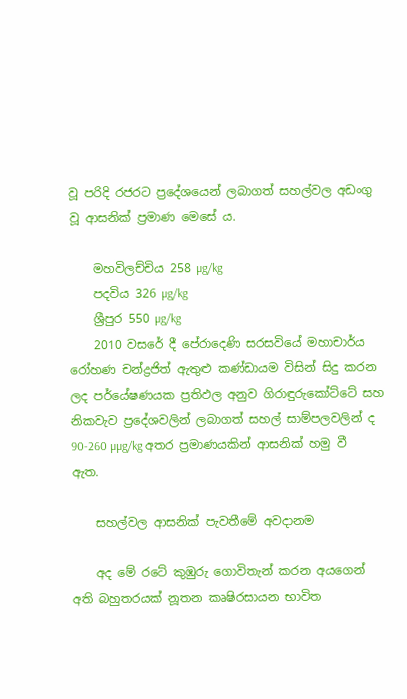වූ පරිදි රජරට ප්‍රදේශයෙන් ලබාගත් සහල්වල අඩංගු වූ ආසනික්‌ ප්‍රමාණ මෙසේ ය.

    මහවිලච්චිය 258 µg/kg
    පදවිය 326 µg/kg
    ශ්‍රීපුර 550 µg/kg
    2010 වසරේ දී පේරාදෙණි සරසවියේ මහාචාර්ය රෝහණ චන්ද්‍රජිත් ඇතුළු කණ්‌ඩායම විසින් සිදු කරන ලද පර්යේෂණයක ප්‍රතිඵල අනුව ගිරාඳුරුකෝට්‌ටේ සහ නිකවැව ප්‍රදේශවලින් ලබාගත් සහල් සාම්පලවලින් ද 90-260 µµg/kg අතර ප්‍රමාණයකින් ආසනික්‌ හමු වී ඇත.

    සහල්වල ආසනික්‌ පැවතීමේ අවදානම

    අද මේ රටේ කුඹුරු ගොවිතැන් කරන අයගෙන් අති බහුතරයක්‌ නූතන කෘෂිරසායන භාවිත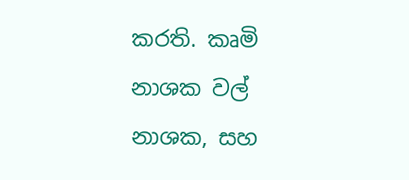කරති. කෘමි නාශක වල් නාශක, සහ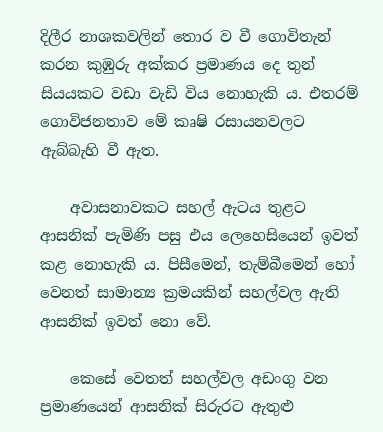දිලීර නාශකවලින් තොර ව වී ගොවිතැන් කරන කුඹුරු අක්‌කර ප්‍රමාණය දෙ තුන් සියයකට වඩා වැඩි විය නොහැකි ය. එතරම් ගොවිජනතාව මේ කෘෂි රසායනවලට ඇබ්බැහි වී ඇත.

    අවාසනාවකට සහල් ඇටය තුළට ආසනික්‌ පැමිණි පසු එය ලෙහෙසියෙන් ඉවත් කළ නොහැකි ය. පිසීමෙන්, තැම්බීමෙන් හෝ වෙනත් සාමාන්‍ය ක්‍රමයකින් සහල්වල ඇති ආසනික්‌ ඉවත් නො වේ.

    කෙසේ වෙතත් සහල්වල අඩංගු වන ප්‍රමාණයෙන් ආසනික්‌ සිරුරට ඇතුළු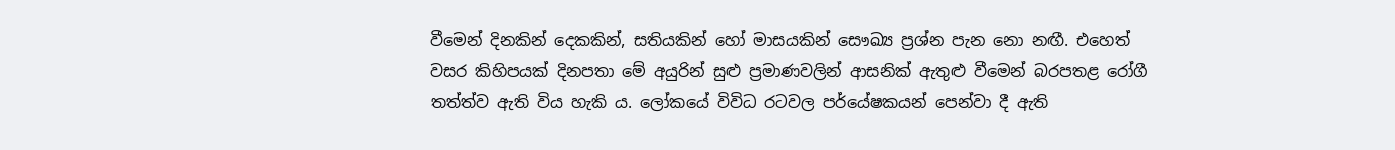වීමෙන් දිනකින් දෙකකින්, සතියකින් හෝ මාසයකින් සෞඛ්‍ය ප්‍රශ්න පැන නො නඟී. එහෙත් වසර කිහිපයක්‌ දිනපතා මේ අයුරින් සුළු ප්‍රමාණවලින් ආසනික්‌ ඇතුළු වීමෙන් බරපතළ රෝගී තත්ත්ව ඇති විය හැකි ය. ලෝකයේ විවිධ රටවල පර්යේෂකයන් පෙන්වා දී ඇති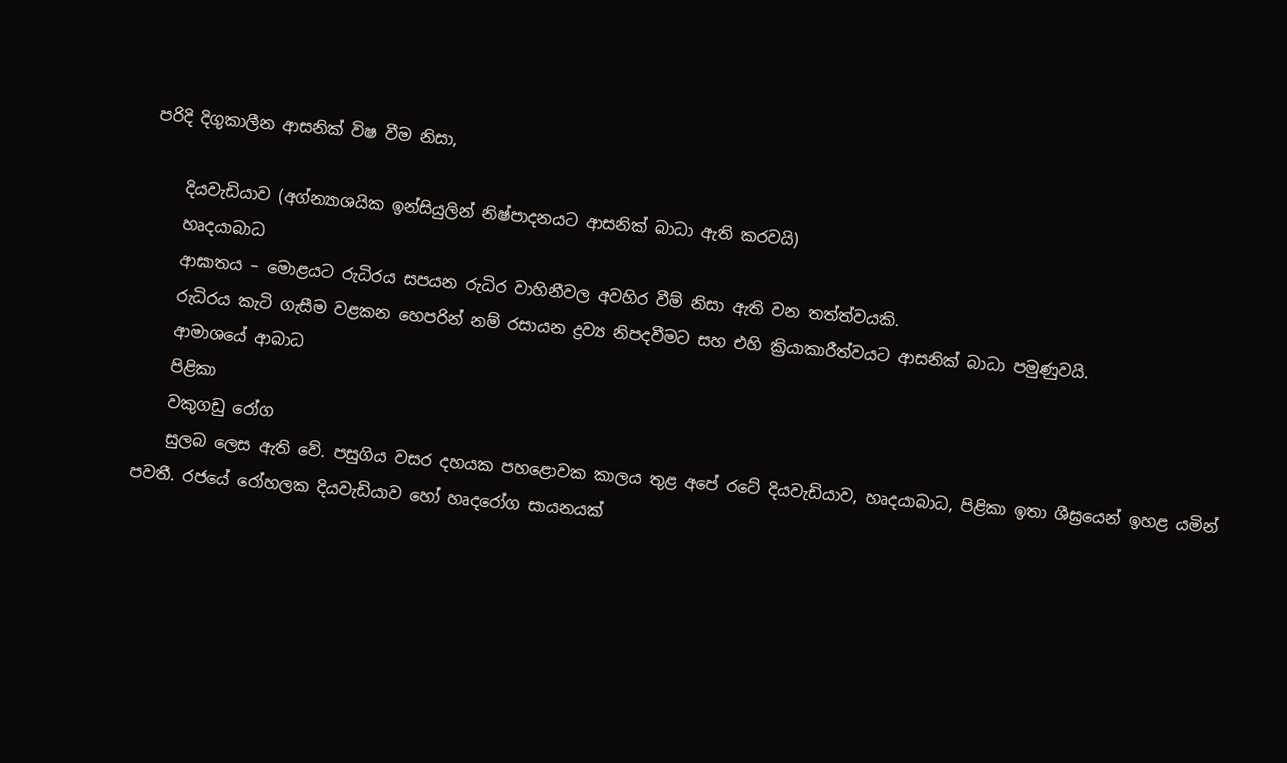පරිදි දිගුකාලීන ආසනික්‌ විෂ වීම නිසා,

    දියවැඩියාව (අග්න්‍යාශයික ඉන්සියුලින් නිෂ්පාදනයට ආසනික්‌ බාධා ඇති කරවයි)
    හෘදයාබාධ
    ආඝාතය – මොළයට රුධිරය සපයන රුධිර වාහිනීවල අවහිර වීම් නිසා ඇති වන තත්ත්වයකි.
    රුධිරය කැටි ගැසීම වළකන හෙපරින් නම් රසායන ද්‍රව්‍ය නිපදවීමට සහ එහි ක්‍රියාකාරීත්වයට ආසනික්‌ බාධා පමුණුවයි.
    ආමාශයේ ආබාධ
    පිළිකා
    වකුගඩු රෝග
    සුලබ ලෙස ඇති වේ. පසුගිය වසර දහයක පහළොවක කාලය තුළ අපේ රටේ දියවැඩියාව, හෘදයාබාධ, පිළිකා ඉතා ශීඝ්‍රයෙන් ඉහළ යමින් පවතී. රජයේ රෝහලක දියවැඩියාව හෝ හෘදරෝග සායනයක්‌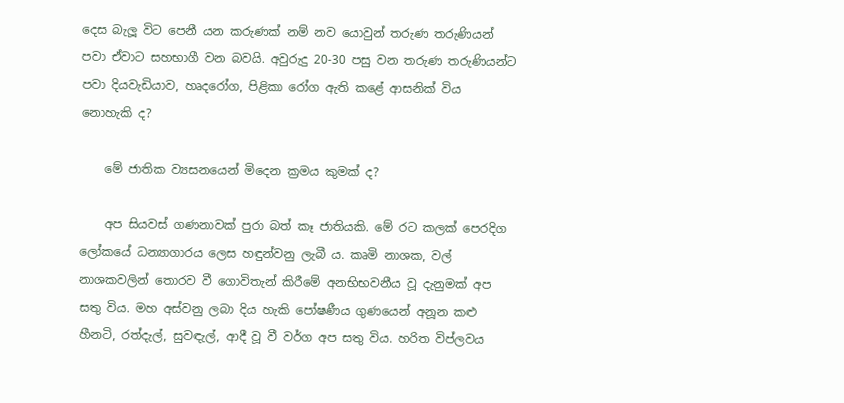දෙස බැලූ විට පෙනී යන කරුණක්‌ නම් නව යොවුන් තරුණ තරුණියන් පවා ඒවාට සහභාගී වන බවයි. අවුරුදු 20-30 පසු වන තරුණ තරුණියන්ට පවා දියවැඩියාව, හෘදරෝග, පිළිකා රෝග ඇති කළේ ආසනික්‌ විය නොහැකි ද?

    මේ ජාතික ව්‍යසනයෙන් මිදෙන ක්‍රමය කුමක්‌ ද?

    අප සියවස්‌ ගණනාවක්‌ පුරා බත් කෑ ජාතියකි. මේ රට කලක්‌ පෙරදිග ලෝකයේ ධන්‍යාගාරය ලෙස හඳුන්වනු ලැබී ය. කෘමි නාශක, වල් නාශකවලින් තොරව වී ගොවිතැන් කිරීමේ අනභිභවනීය වූ දැනුමක්‌ අප සතු විය. මහ අස්‌වනු ලබා දිය හැකි පෝෂණීය ගුණයෙන් අනූන කළු හීනටි, රත්දැල්, සුවඳැල්, ආදී වූ වී වර්ග අප සතු විය. හරිත විප්ලවය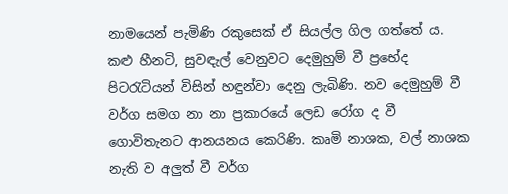නාමයෙන් පැමිණි රකුසෙක්‌ ඒ සියල්ල ගිල ගත්තේ ය. කළු හීනටි, සුවඳැල් වෙනුවට දෙමුහුම් වී ප්‍රභේද පිටරැටියන් විසින් හඳුන්වා දෙනු ලැබිණි. නව දෙමුහුම් වී වර්ග සමග නා නා ප්‍රකාරයේ ලෙඩ රෝග ද වී ගොවිතැනට ආනයනය කෙරිණි. කෘමි නාශක, වල් නාශක නැති ව අලුත් වී වර්ග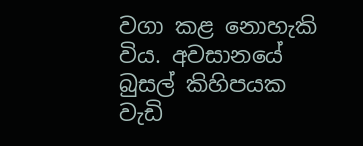වගා කළ නොහැකි විය. අවසානයේ බුසල් කිහිපයක වැඩි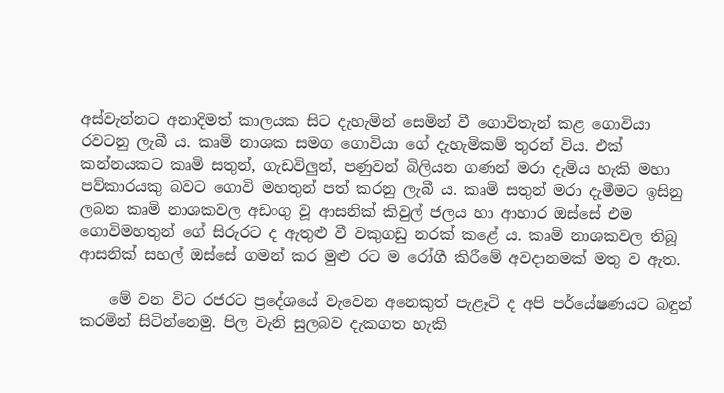අස්‌වැන්නට අනාදිමත් කාලයක සිට දැහැමින් සෙමින් වී ගොවිතැන් කළ ගොවියා රවටනු ලැබී ය. කෘමි නාශක සමග ගොවියා ගේ දැහැමිකම් තුරන් විය. එක්‌ කන්නයකට කෘමි සතුන්, ගැඩවිලුන්, පණුවන් බිලියන ගණන් මරා දැමිය හැකි මහා පව්කාරයකු බවට ගොවි මහතුන් පත් කරනු ලැබී ය. කෘමි සතුන් මරා දැමීමට ඉසිනු ලබන කෘමි නාශකවල අඩංගු වූ ආසනික්‌ කිවුල් ජලය හා ආහාර ඔස්‌සේ එම ගොවිමහතුන් ගේ සිරුරට ද ඇතුළු වී වකුගඩු නරක්‌ කළේ ය. කෘමි නාශකවල තිබූ ආසනික්‌ සහල් ඔස්‌සේ ගමන් කර මුළු රට ම රෝගී කිරීමේ අවදානමක්‌ මතු ව ඇත.

    මේ වන විට රජරට ප්‍රදේශයේ වැවෙන අනෙකුත් පැළෑටි ද අපි පර්යේෂණයට බඳුන් කරමින් සිටින්නෙමු. පිල වැනි සුලබව දැකගත හැකි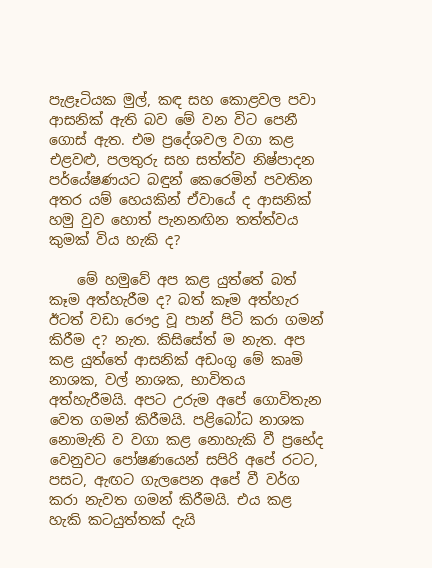පැළෑටියක මුල්, කඳ සහ කොළවල පවා ආසනික්‌ ඇති බව මේ වන විට පෙනී ගොස්‌ ඇත. එම ප්‍රදේශවල වගා කළ එළවළු, පලතුරු සහ සත්ත්ව නිෂ්පාදන පර්යේෂණයට බඳුන් කෙරෙමින් පවතින අතර යම් හෙයකින් ඒවායේ ද ආසනික්‌ හමු වුව හොත් පැනනඟින තත්ත්වය කුමක්‌ විය හැකි ද?

    මේ හමුවේ අප කළ යුත්තේ බත් කෑම අත්හැරීම ද? බත් කෑම අත්හැර ඊටත් වඩා රෞද්‍ර වූ පාන් පිටි කරා ගමන් කිරීම ද? නැත. කිසිසේත් ම නැත. අප කළ යුත්තේ ආසනික්‌ අඩංගු මේ කෘමි නාශක, වල් නාශක, භාවිතය අත්හැරීමයි. අපට උරුම අපේ ගොවිතැන වෙත ගමන් කිරීමයි. පළිබෝධ නාශක නොමැති ව වගා කළ නොහැකි වී ප්‍රභේද වෙනුවට පෝෂණයෙන් සපිරි අපේ රටට, පසට, ඇඟට ගැලපෙන අපේ වී වර්ග කරා නැවත ගමන් කිරීමයි. එය කළ හැකි කටයුත්තක්‌ දැයි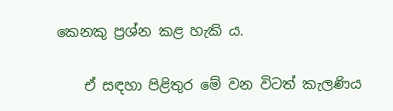කෙනකු ප්‍රශ්න කළ හැකි ය.

    ඒ සඳහා පිළිතුර මේ වන විටත් කැලණිය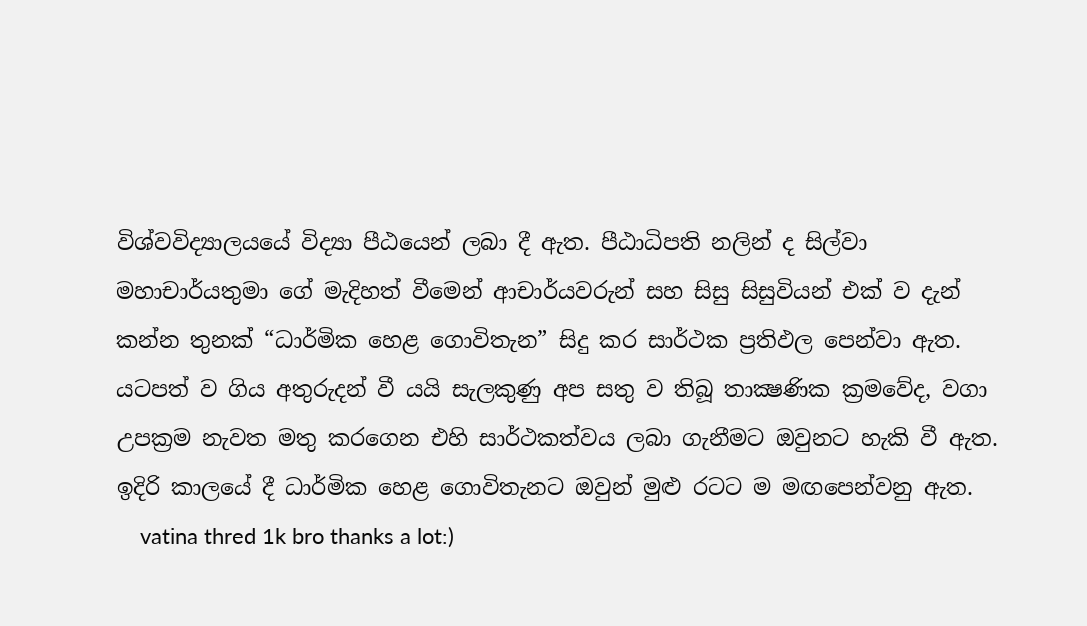විශ්වවිද්‍යාලයයේ විද්‍යා පීඨයෙන් ලබා දී ඇත. පීඨාධිපති නලින් ද සිල්වා මහාචාර්යතුමා ගේ මැදිහත් වීමෙන් ආචාර්යවරුන් සහ සිසු සිසුවියන් එක්‌ ව දැන් කන්න තුනක්‌ “ධාර්මික හෙළ ගොවිතැන” සිදු කර සාර්ථක ප්‍රතිඵල පෙන්වා ඇත. යටපත් ව ගිය අතුරුදන් වී යයි සැලකුණු අප සතු ව තිබූ තාක්‍ෂණික ක්‍රමවේද, වගා උපක්‍රම නැවත මතු කරගෙන එහි සාර්ථකත්වය ලබා ගැනීමට ඔවුනට හැකි වී ඇත. ඉදිරි කාලයේ දී ධාර්මික හෙළ ගොවිතැනට ඔවුන් මුළු රටට ම මඟපෙන්වනු ඇත.
    vatina thred 1k bro thanks a lot:)